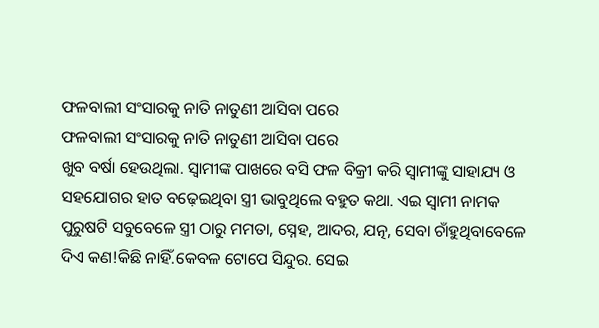ଫଳବାଲୀ ସଂସାରକୁ ନାତି ନାତୁଣୀ ଆସିବା ପରେ
ଫଳବାଲୀ ସଂସାରକୁ ନାତି ନାତୁଣୀ ଆସିବା ପରେ
ଖୁବ ବର୍ଷା ହେଉଥିଲା. ସ୍ୱାମୀଙ୍କ ପାଖରେ ବସି ଫଳ ବିକ୍ରୀ କରି ସ୍ୱାମୀଙ୍କୁ ସାହାଯ୍ୟ ଓ ସହଯୋଗର ହାତ ବଢ଼େଇଥିବା ସ୍ତ୍ରୀ ଭାବୁଥିଲେ ବହୁତ କଥା. ଏଇ ସ୍ୱାମୀ ନାମକ ପୁରୁଷଟି ସବୁବେଳେ ସ୍ତ୍ରୀ ଠାରୁ ମମତା, ସ୍ନେହ, ଆଦର, ଯତ୍ନ, ସେବା ଚାଁହୁଥିବାବେଳେ ଦିଏ କଣ!କିଛି ନାହିଁ.କେବଳ ଟୋପେ ସିନ୍ଦୁର. ସେଇ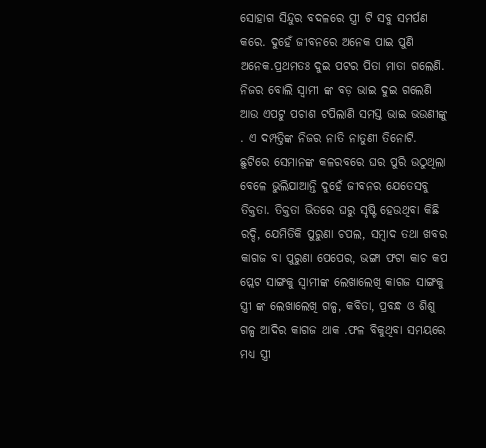ସୋହାଗ ସିନ୍ଦୁର ବଦଳରେ ସ୍ତ୍ରୀ ଟି ସବୁ ସମର୍ପଣ କରେ. ଦୁହେଁ ଜୀବନରେ ଅନେକ ପାଇ ପୁଣି ଅନେକ.ପ୍ରଥମତଃ ଦୁଇ ପଟର ପିତା ମାତା ଗଲେଣି. ନିଜର ବୋଲି ସ୍ୱାମୀ ଙ୍କ ବଡ଼ ଭାଇ ଦୁଇ ଗଲେଣି ଆଉ ଏପଟୁ ପଚାଶ ଟପିଲାଣି ସମସ୍ତ ଭାଇ ଭଉଣୀଙ୍କୁ . ଏ ଦମ୍ପତ୍ତିଙ୍କ ନିଜର ନାତି ନାତୁଣୀ ତିନୋଟି. ଛୁଟିରେ ସେମାନଙ୍କ କଳରବରେ ଘର ପୁରି ଉଠୁଥିଲା ବେଳେ ଭୁଲିଯାଆନ୍ତି ଦୁହେଁ ଜୀବନର ଯେତେସବୁ ତିକ୍ତତା. ତିକ୍ତତା ଭିତରେ ଘରୁ ସୃଷ୍ଟି ହେଉଥିବା କିଛି ରଦ୍ଦି, ଯେମିତିକି ପୁରୁଣା ଚପଲ, ସମ୍ବାଦ ତଥା ଖବର କାଗଜ ବା ପୁରୁଣା ପେପେର, ଭଙ୍ଗା ଫଟା କାଚ କପ ପ୍ଲେଟ ସାଙ୍ଗକୁ ସ୍ୱାମୀଙ୍କ ଲେଖାଲେଖି କାଗଜ ସାଙ୍ଗକୁ ସ୍ତ୍ରୀ ଙ୍କ ଲେଖାଲେଖି ଗଳ୍ପ, କବିତା, ପ୍ରବନ୍ଧ ଓ ଶିଶୁ ଗଳ୍ପ ଆଦିର କାଗଜ ଥାକ .ଫଳ ବିକୁଥିବା ସମୟରେ ମଧ୍ୟ ସ୍ତ୍ରୀ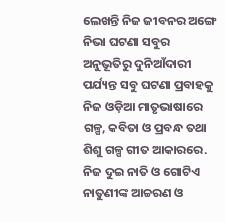ଲେଖନ୍ତି ନିଜ ଜୀବନର ଅଙ୍ଗେ ନିଭା ଘଟଣା ସବୁର ଅନୁଭୂତିରୁ ଦୁନିଆଁଦାରୀ ପର୍ଯ୍ୟନ୍ତ ସବୁ ଘଟଣା ପ୍ରବାହକୁ ନିଜ ଓଡ଼ିଆ ମାତୃଭାଷାରେ ଗଳ୍ପ, କବିତା ଓ ପ୍ରବନ୍ଧ ତଥା ଶିଶୁ ଗଳ୍ପ ଗୀତ ଆକାରରେ. ନିଜ ଦୁଇ ନାତି ଓ ଗୋଟିଏ ନାତୁଣୀଙ୍କ ଆଚ୍ଚରଣ ଓ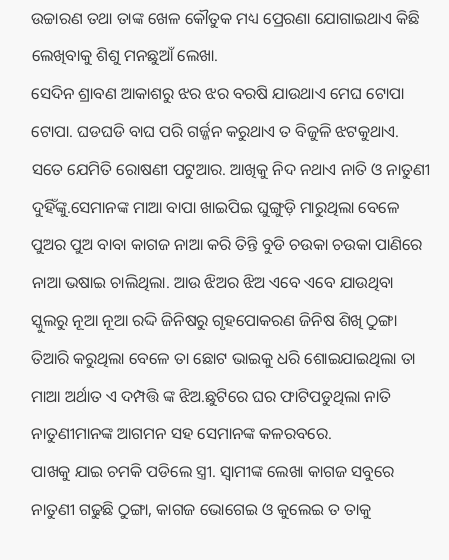ଉଚ୍ଚାରଣ ତଥା ତାଙ୍କ ଖେଳ କୌତୁକ ମଧ୍ୟ ପ୍ରେରଣା ଯୋଗାଇଥାଏ କିଛି ଲେଖିବାକୁ ଶିଶୁ ମନଛୁଆଁ ଲେଖା.
ସେଦିନ ଶ୍ରାବଣ ଆକାଶରୁ ଝର ଝର ବରଷି ଯାଉଥାଏ ମେଘ ଟୋପା ଟୋପା. ଘଡଘଡି ବାଘ ପରି ଗର୍ଜ୍ଜନ କରୁଥାଏ ତ ବିଜୁଳି ଝଟକୁଥାଏ. ସତେ ଯେମିତି ରୋଷଣୀ ପଟୁଆର. ଆଖିକୁ ନିଦ ନଥାଏ ନାତି ଓ ନାତୁଣୀ ଦୁହିଁଙ୍କୁ.ସେମାନଙ୍କ ମାଆ ବାପା ଖାଇପିଇ ଘୁଙ୍ଗୁଡ଼ି ମାରୁଥିଲା ବେଳେ ପୁଅର ପୁଅ ବାବା କାଗଜ ନାଆ କରି ତିନ୍ତି ବୁଡି ଚଉକା ଚଉକା ପାଣିରେ ନାଆ ଭଷାଇ ଚାଲିଥିଲା. ଆଉ ଝିଅର ଝିଅ ଏବେ ଏବେ ଯାଉଥିବା ସ୍କୁଲରୁ ନୂଆ ନୂଆ ରଦ୍ଦି ଜିନିଷରୁ ଗୃହପୋକରଣ ଜିନିଷ ଶିଖି ଠୁଙ୍ଗା ତିଆରି କରୁଥିଲା ବେଳେ ତା ଛୋଟ ଭାଇକୁ ଧରି ଶୋଇଯାଇଥିଲା ତା ମାଆ ଅର୍ଥାତ ଏ ଦମ୍ପତ୍ତି ଙ୍କ ଝିଅ.ଛୁଟିରେ ଘର ଫାଟିପଡୁଥିଲା ନାତି ନାତୁଣୀମାନଙ୍କ ଆଗମନ ସହ ସେମାନଙ୍କ କଳରବରେ.
ପାଖକୁ ଯାଇ ଚମକି ପଡିଲେ ସ୍ତ୍ରୀ. ସ୍ୱାମୀଙ୍କ ଲେଖା କାଗଜ ସବୁରେ ନାତୁଣୀ ଗଢୁଛି ଠୁଙ୍ଗା, କାଗଜ ଭୋଗେଇ ଓ କୁଲେଇ ତ ତାକୁ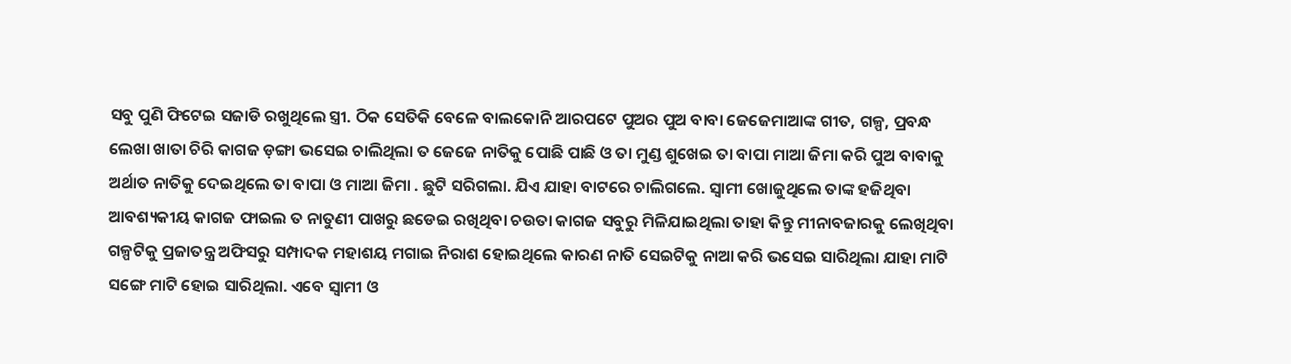ସବୁ ପୁଣି ଫିଟେଇ ସଜାଡି ରଖୁଥିଲେ ସ୍ତ୍ରୀ. ଠିକ ସେତିକି ବେଳେ ବାଲକୋନି ଆରପଟେ ପୁଅର ପୁଅ ବାବା ଜେଜେମାଆଙ୍କ ଗୀତ, ଗଳ୍ପ, ପ୍ରବନ୍ଧ ଲେଖା ଖାତା ଚିରି କାଗଜ ଡ଼ଙ୍ଗା ଭସେଇ ଚାଲିଥିଲା ତ ଜେଜେ ନାତିକୁ ପୋଛି ପାଛି ଓ ତା ମୁଣ୍ଡ ଶୁଖେଇ ତା ବାପା ମାଆ ଜିମା କରି ପୁଅ ବାବାକୁ ଅର୍ଥାତ ନାତିକୁ ଦେଇଥିଲେ ତା ବାପା ଓ ମାଆ ଜିମା . ଛୁଟି ସରିଗଲା. ଯିଏ ଯାହା ବାଟରେ ଚାଲିଗଲେ. ସ୍ୱାମୀ ଖୋଜୁଥିଲେ ତାଙ୍କ ହଜିଥିବା ଆବଶ୍ୟକୀୟ କାଗଜ ଫାଇଲ ତ ନାତୁଣୀ ପାଖରୁ ଛଡେଇ ରଖିଥିବା ଚଉତା କାଗଜ ସବୁରୁ ମିଳିଯାଇଥିଲା ତାହା କିନ୍ତୁ ମୀନାବଜାରକୁ ଲେଖିଥିବା ଗଳ୍ପଟିକୁ ପ୍ରଜାତନ୍ତ୍ର ଅଫିସରୁ ସମ୍ପାଦକ ମହାଶୟ ମଗାଇ ନିରାଶ ହୋଇଥିଲେ କାରଣ ନାତି ସେଇଟିକୁ ନାଆ କରି ଭସେଇ ସାରିଥିଲା ଯାହା ମାଟି ସଙ୍ଗେ ମାଟି ହୋଇ ସାରିଥିଲା. ଏବେ ସ୍ୱାମୀ ଓ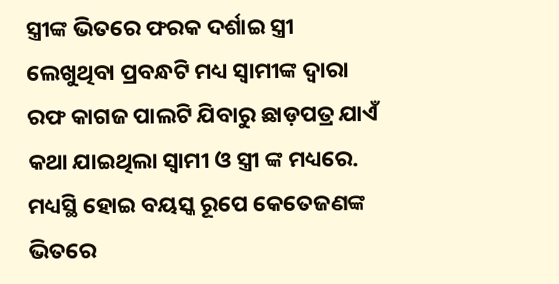ସ୍ତ୍ରୀଙ୍କ ଭିତରେ ଫରକ ଦର୍ଶାଇ ସ୍ତ୍ରୀ ଲେଖୁଥିବା ପ୍ରବନ୍ଧଟି ମଧ୍ୟ ସ୍ୱାମୀଙ୍କ ଦ୍ୱାରା ରଫ କାଗଜ ପାଲଟି ଯିବାରୁ ଛାଡ଼ପତ୍ର ଯାଏଁ କଥା ଯାଇଥିଲା ସ୍ୱାମୀ ଓ ସ୍ତ୍ରୀ ଙ୍କ ମଧ୍ୟରେ. ମଧ୍ୟସ୍ଥି ହୋଇ ବୟସ୍କ ରୂପେ କେତେଜଣଙ୍କ ଭିତରେ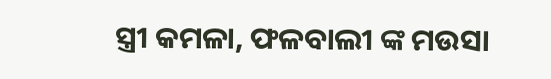ସ୍ତ୍ରୀ କମଳା, ଫଳବାଲୀ ଙ୍କ ମଉସା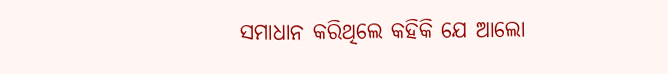ସମାଧାନ କରିଥିଲେ କହିକି ଯେ ଆଲୋ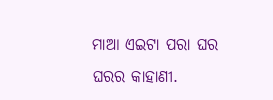ମାଆ ଏଇଟା ପରା ଘର ଘରର କାହାଣୀ.